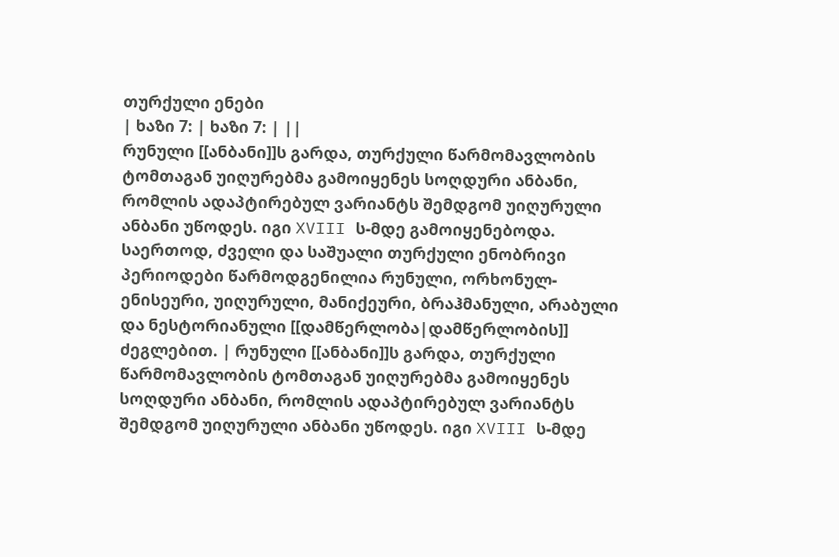თურქული ენები
| ხაზი 7: | ხაზი 7: | ||
რუნული [[ანბანი]]ს გარდა, თურქული წარმომავლობის ტომთაგან უიღურებმა გამოიყენეს სოღდური ანბანი, რომლის ადაპტირებულ ვარიანტს შემდგომ უიღურული ანბანი უწოდეს. იგი XVIII ს-მდე გამოიყენებოდა. საერთოდ, ძველი და საშუალი თურქული ენობრივი პერიოდები წარმოდგენილია რუნული, ორხონულ-ენისეური, უიღურული, მანიქეური, ბრაჰმანული, არაბული და ნესტორიანული [[დამწერლობა|დამწერლობის]] ძეგლებით. | რუნული [[ანბანი]]ს გარდა, თურქული წარმომავლობის ტომთაგან უიღურებმა გამოიყენეს სოღდური ანბანი, რომლის ადაპტირებულ ვარიანტს შემდგომ უიღურული ანბანი უწოდეს. იგი XVIII ს-მდე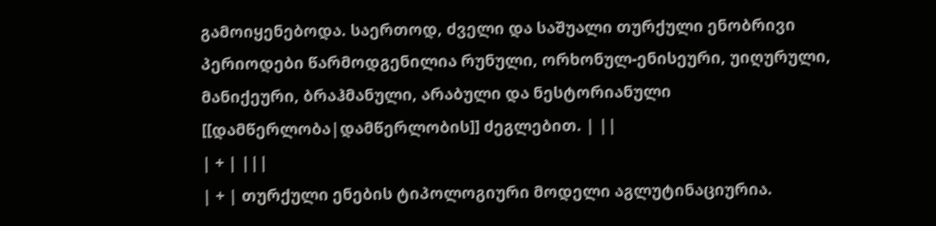გამოიყენებოდა. საერთოდ, ძველი და საშუალი თურქული ენობრივი პერიოდები წარმოდგენილია რუნული, ორხონულ-ენისეური, უიღურული, მანიქეური, ბრაჰმანული, არაბული და ნესტორიანული [[დამწერლობა|დამწერლობის]] ძეგლებით. | ||
| + | |||
| + | თურქული ენების ტიპოლოგიური მოდელი აგლუტინაციურია.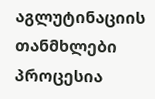აგლუტინაციის თანმხლები პროცესია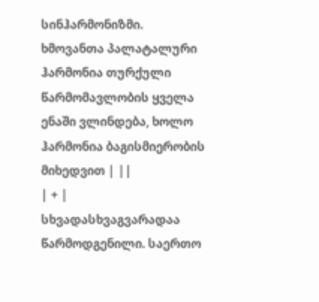სინჰარმონიზმი. ხმოვანთა პალატალური ჰარმონია თურქული წარმომავლობის ყველა ენაში ვლინდება, ხოლო ჰარმონია ბაგისმიერობის მიხედვით | ||
| + | სხვადასხვაგვარადაა წარმოდგენილი. საერთო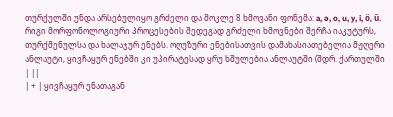თურქულში უნდა არსებულიყო გრძელი და მოკლე 8 ხმოვანი ფონემა: a, ə, o, u, y, i, ö, ű. რიგი მორფონოლოგიური პროცესების შედეგად გრძელი ხმოვნები შერჩა იაკუტურს, თურქმენულსა და ხალაჯურ ენებს. ოღუზური ენებისათვის დამახასიათებელია მჟღერი ანლაუტი, ყივჩაყურ ენებში კი უპირატესად ყრუ ხშულებია ანლაუტში (შდრ. ქართულში | ||
| + | ყივჩაყურ ენათაგან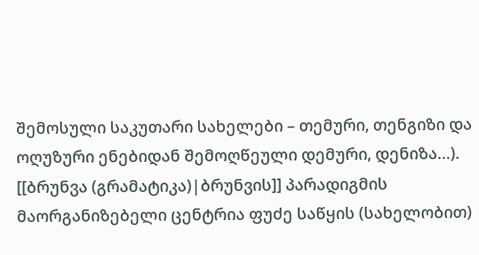შემოსული საკუთარი სახელები – თემური, თენგიზი და ოღუზური ენებიდან შემოღწეული დემური, დენიზა…). [[ბრუნვა (გრამატიკა)|ბრუნვის]] პარადიგმის მაორგანიზებელი ცენტრია ფუძე საწყის (სახელობით)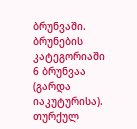ბრუნვაში. ბრუნების კატეგორიაში 6 ბრუნვაა (გარდა იაკუტურისა). თურქულ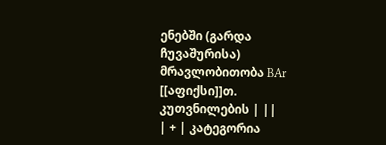ენებში (გარდა ჩუვაშურისა) მრავლობითობა BAr [[აფიქსი]]თ. კუთვნილების | ||
| + | კატეგორია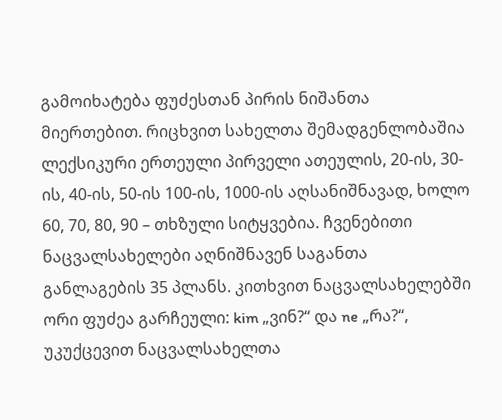გამოიხატება ფუძესთან პირის ნიშანთა მიერთებით. რიცხვით სახელთა შემადგენლობაშია ლექსიკური ერთეული პირველი ათეულის, 20-ის, 30-ის, 40-ის, 50-ის 100-ის, 1000-ის აღსანიშნავად, ხოლო 60, 70, 80, 90 – თხზული სიტყვებია. ჩვენებითი ნაცვალსახელები აღნიშნავენ საგანთა განლაგების 35 პლანს. კითხვით ნაცვალსახელებში ორი ფუძეა გარჩეული: kim „ვინ?“ და ne „რა?“, უკუქცევით ნაცვალსახელთა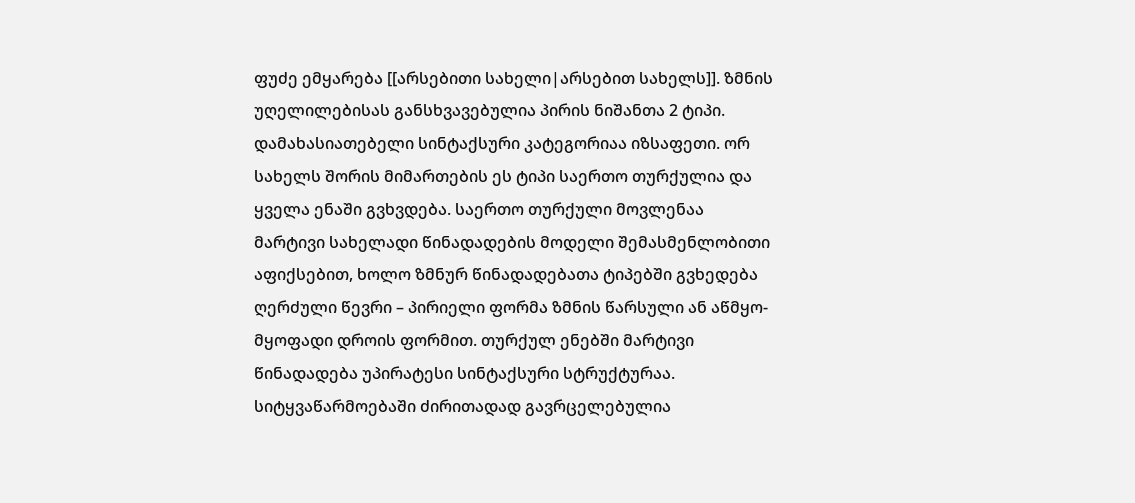ფუძე ემყარება [[არსებითი სახელი|არსებით სახელს]]. ზმნის უღელილებისას განსხვავებულია პირის ნიშანთა 2 ტიპი. დამახასიათებელი სინტაქსური კატეგორიაა იზსაფეთი. ორ სახელს შორის მიმართების ეს ტიპი საერთო თურქულია და ყველა ენაში გვხვდება. საერთო თურქული მოვლენაა მარტივი სახელადი წინადადების მოდელი შემასმენლობითი აფიქსებით, ხოლო ზმნურ წინადადებათა ტიპებში გვხედება ღერძული წევრი – პირიელი ფორმა ზმნის წარსული ან აწმყო-მყოფადი დროის ფორმით. თურქულ ენებში მარტივი წინადადება უპირატესი სინტაქსური სტრუქტურაა. სიტყვაწარმოებაში ძირითადად გავრცელებულია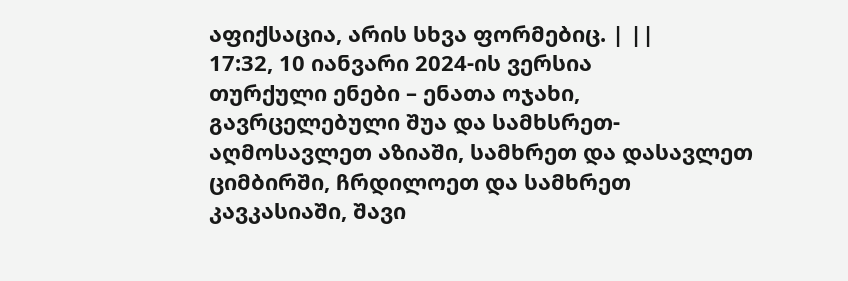აფიქსაცია, არის სხვა ფორმებიც. | ||
17:32, 10 იანვარი 2024-ის ვერსია
თურქული ენები – ენათა ოჯახი, გავრცელებული შუა და სამხსრეთ-აღმოსავლეთ აზიაში, სამხრეთ და დასავლეთ ციმბირში, ჩრდილოეთ და სამხრეთ კავკასიაში, შავი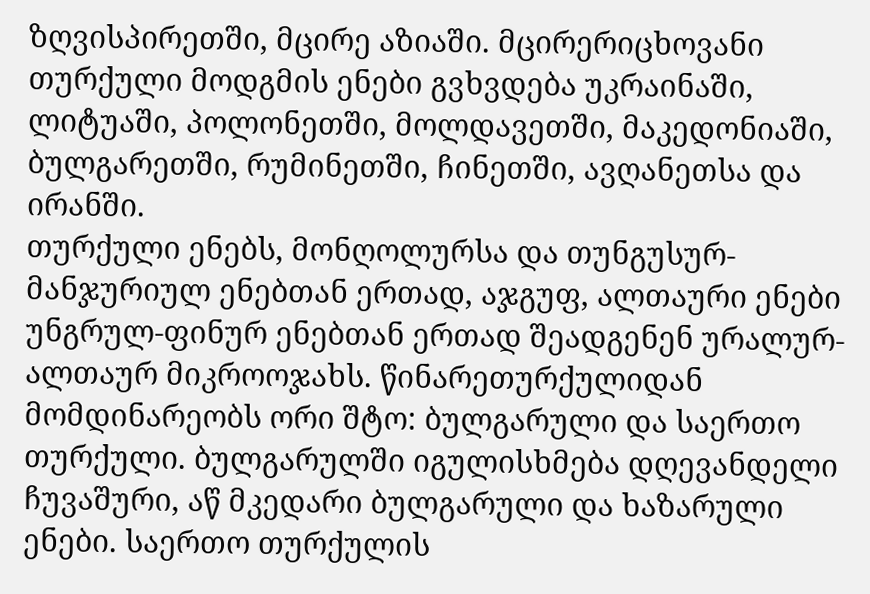ზღვისპირეთში, მცირე აზიაში. მცირერიცხოვანი თურქული მოდგმის ენები გვხვდება უკრაინაში, ლიტუაში, პოლონეთში, მოლდავეთში, მაკედონიაში, ბულგარეთში, რუმინეთში, ჩინეთში, ავღანეთსა და ირანში.
თურქული ენებს, მონღოლურსა და თუნგუსურ-მანჯურიულ ენებთან ერთად, აჯგუფ, ალთაური ენები უნგრულ-ფინურ ენებთან ერთად შეადგენენ ურალურ-ალთაურ მიკროოჯახს. წინარეთურქულიდან მომდინარეობს ორი შტო: ბულგარული და საერთო თურქული. ბულგარულში იგულისხმება დღევანდელი ჩუვაშური, აწ მკედარი ბულგარული და ხაზარული ენები. საერთო თურქულის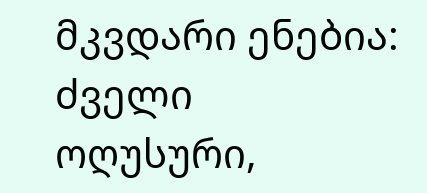მკვდარი ენებია: ძველი ოღუსური,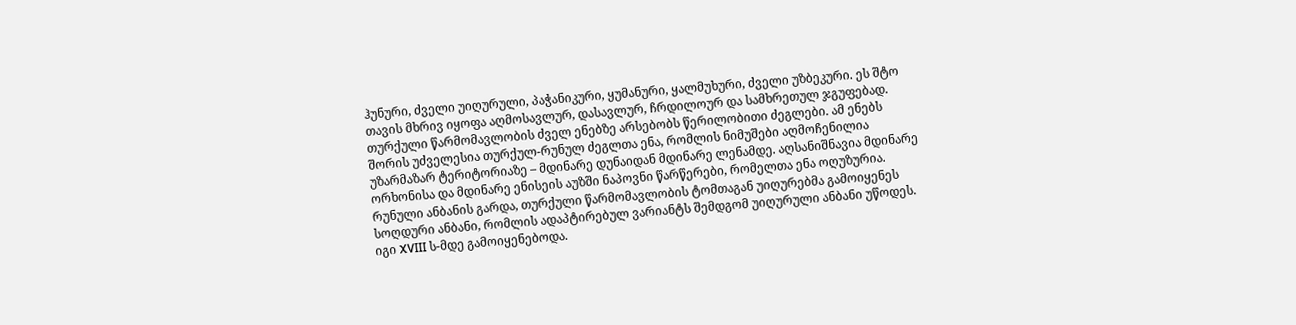ჰუნური, ძველი უიღურული, პაჭანიკური, ყუმანური, ყალმუხური, ძველი უზბეკური. ეს შტო თავის მხრივ იყოფა აღმოსავლურ, დასავლურ, ჩრდილოურ და სამხრეთულ ჯგუფებად.
თურქული წარმომავლობის ძველ ენებზე არსებობს წერილობითი ძეგლები. ამ ენებს შორის უძველესია თურქულ-რუნულ ძეგლთა ენა, რომლის ნიმუშები აღმოჩენილია უზარმაზარ ტერიტორიაზე – მდინარე დუნაიდან მდინარე ლენამდე. აღსანიშნავია მდინარე ორხონისა და მდინარე ენისეის აუზში ნაპოვნი წარწერები, რომელთა ენა ოღუზურია.
რუნული ანბანის გარდა, თურქული წარმომავლობის ტომთაგან უიღურებმა გამოიყენეს სოღდური ანბანი, რომლის ადაპტირებულ ვარიანტს შემდგომ უიღურული ანბანი უწოდეს. იგი XVIII ს-მდე გამოიყენებოდა.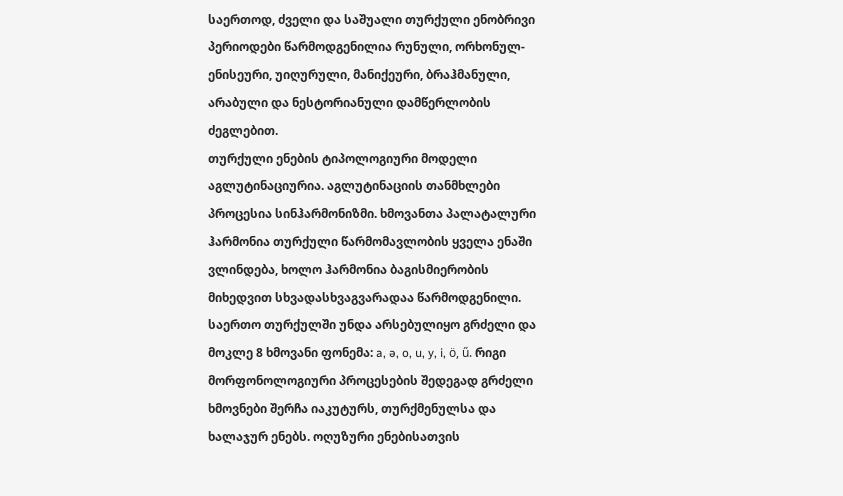საერთოდ, ძველი და საშუალი თურქული ენობრივი პერიოდები წარმოდგენილია რუნული, ორხონულ-ენისეური, უიღურული, მანიქეური, ბრაჰმანული, არაბული და ნესტორიანული დამწერლობის ძეგლებით.
თურქული ენების ტიპოლოგიური მოდელი აგლუტინაციურია. აგლუტინაციის თანმხლები პროცესია სინჰარმონიზმი. ხმოვანთა პალატალური ჰარმონია თურქული წარმომავლობის ყველა ენაში ვლინდება, ხოლო ჰარმონია ბაგისმიერობის მიხედვით სხვადასხვაგვარადაა წარმოდგენილი. საერთო თურქულში უნდა არსებულიყო გრძელი და მოკლე 8 ხმოვანი ფონემა: a, ə, o, u, y, i, ö, ű. რიგი მორფონოლოგიური პროცესების შედეგად გრძელი ხმოვნები შერჩა იაკუტურს, თურქმენულსა და ხალაჯურ ენებს. ოღუზური ენებისათვის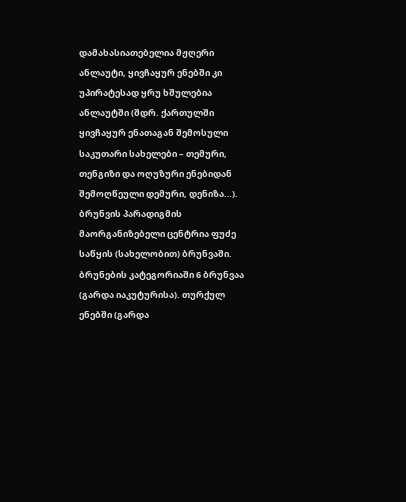დამახასიათებელია მჟღერი ანლაუტი, ყივჩაყურ ენებში კი უპირატესად ყრუ ხშულებია ანლაუტში (შდრ. ქართულში ყივჩაყურ ენათაგან შემოსული საკუთარი სახელები – თემური, თენგიზი და ოღუზური ენებიდან შემოღწეული დემური, დენიზა…). ბრუნვის პარადიგმის მაორგანიზებელი ცენტრია ფუძე საწყის (სახელობით) ბრუნვაში. ბრუნების კატეგორიაში 6 ბრუნვაა (გარდა იაკუტურისა). თურქულ ენებში (გარდა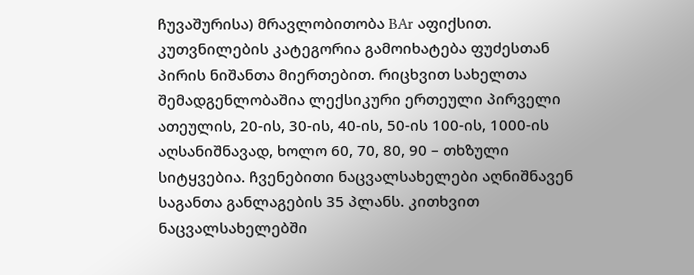ჩუვაშურისა) მრავლობითობა BAr აფიქსით. კუთვნილების კატეგორია გამოიხატება ფუძესთან პირის ნიშანთა მიერთებით. რიცხვით სახელთა შემადგენლობაშია ლექსიკური ერთეული პირველი ათეულის, 20-ის, 30-ის, 40-ის, 50-ის 100-ის, 1000-ის აღსანიშნავად, ხოლო 60, 70, 80, 90 – თხზული სიტყვებია. ჩვენებითი ნაცვალსახელები აღნიშნავენ საგანთა განლაგების 35 პლანს. კითხვით ნაცვალსახელებში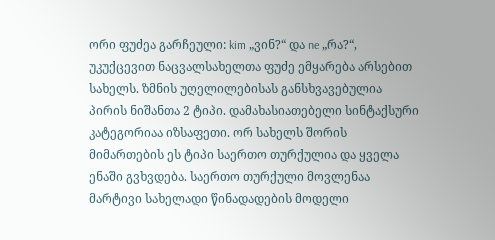ორი ფუძეა გარჩეული: kim „ვინ?“ და ne „რა?“, უკუქცევით ნაცვალსახელთა ფუძე ემყარება არსებით სახელს. ზმნის უღელილებისას განსხვავებულია პირის ნიშანთა 2 ტიპი. დამახასიათებელი სინტაქსური კატეგორიაა იზსაფეთი. ორ სახელს შორის მიმართების ეს ტიპი საერთო თურქულია და ყველა ენაში გვხვდება. საერთო თურქული მოვლენაა მარტივი სახელადი წინადადების მოდელი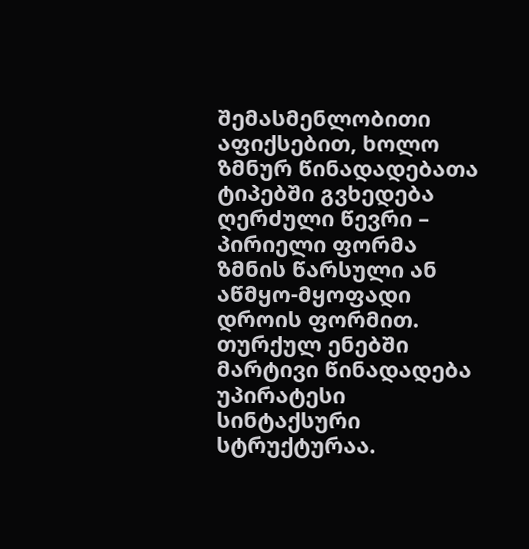შემასმენლობითი აფიქსებით, ხოლო ზმნურ წინადადებათა ტიპებში გვხედება ღერძული წევრი – პირიელი ფორმა ზმნის წარსული ან აწმყო-მყოფადი დროის ფორმით. თურქულ ენებში მარტივი წინადადება უპირატესი სინტაქსური სტრუქტურაა.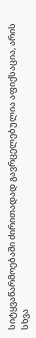სიტყვაწარმოებაში ძირითადად გავრცელებულია აფიქსაცია, არის სხვა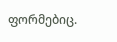ფორმებიც.